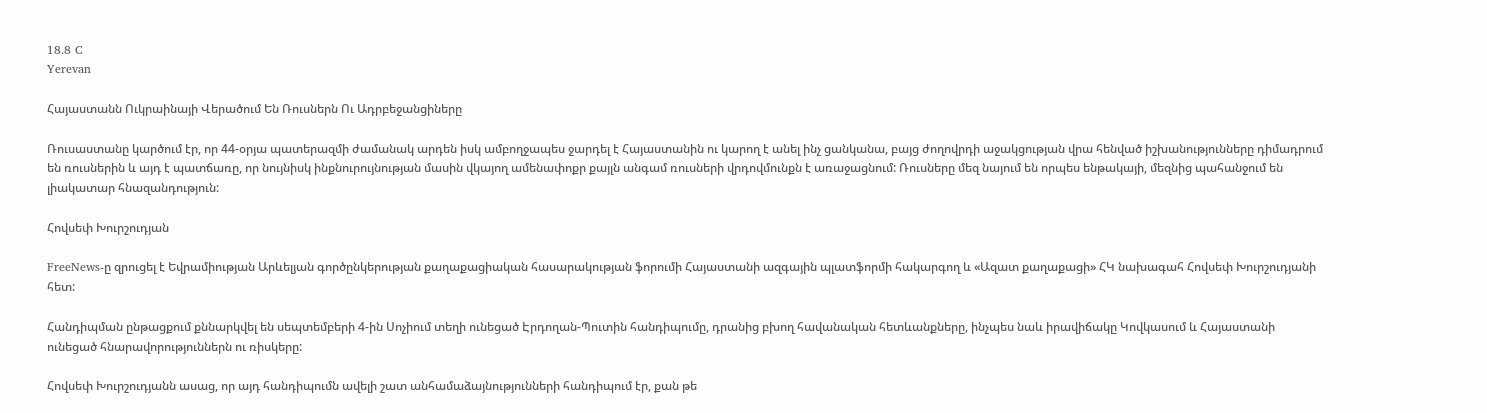18.8 C
Yerevan

Հայաստանն Ուկրաինայի Վերածում Են Ռուսներն Ու Ադրբեջանցիները

Ռուսաստանը կարծում էր, որ 44-օրյա պատերազմի ժամանակ արդեն իսկ ամբողջապես ջարդել է Հայաստանին ու կարող է անել ինչ ցանկանա, բայց ժողովրդի աջակցության վրա հենված իշխանությունները դիմադրում են ռուսներին և այդ է պատճառը, որ նույնիսկ ինքնուրույնության մասին վկայող ամենափոքր քայլն անգամ ռուսների վրդովմունքն է առաջացնում: Ռուսները մեզ նայում են որպես ենթակայի, մեզնից պահանջում են լիակատար հնազանդություն:

Հովսեփ Խուրշուդյան

FreeNews‑ը զրուցել է Եվրամիության Արևելյան գործընկերության քաղաքացիական հասարակության ֆորումի Հայաստանի ազգային պլատֆորմի հակարգող և «Ազատ քաղաքացի» ՀԿ նախագահ Հովսեփ Խուրշուդյանի հետ:

Հանդիպման ընթացքում քննարկվել են սեպտեմբերի 4‑ին Սոչիում տեղի ունեցած Էրդողան-Պուտին հանդիպումը, դրանից բխող հավանական հետևանքները, ինչպես նաև իրավիճակը Կովկասում և Հայաստանի ունեցած հնարավորություններն ու ռիսկերը:

Հովսեփ Խուրշուդյանն ասաց, որ այդ հանդիպումն ավելի շատ անհամաձայնությունների հանդիպում էր, քան թե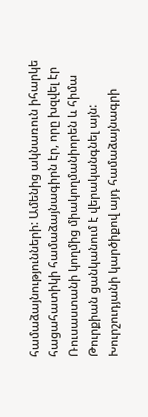համաձայնությունների: Ամենից ակնառուն իհարկե հացահատիկի համաձայնագիրն էր, որը խզվել էր Ռուսաստանի կողմից միակողմանիորեն և հիմա Թուրքիան ցանկանում է վերականգնել այն: Խուրշուդյանի կարծիքով այդ համաձայնագրի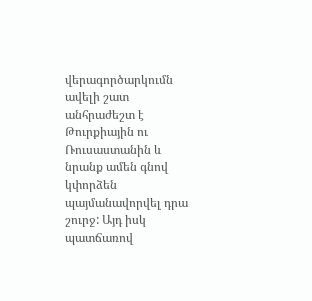վերագործարկումն ավելի շատ անհրաժեշտ է Թուրքիային ու Ռուսաստանին և նրանք ամեն գնով կփորձեն պայմանավորվել դրա շուրջ: Այդ իսկ պատճառով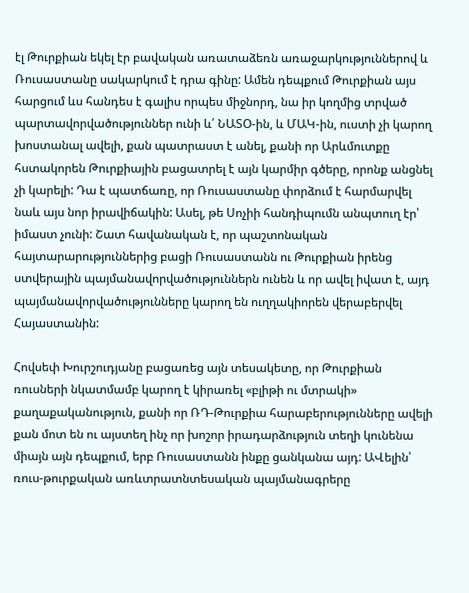էլ Թուրքիան եկել էր բավական առատաձեռն առաջարկություններով և Ռուսաստանը սակարկում է դրա գինը: Ամեն դեպքում Թուրքիան այս հարցում ևս հանդես է գալիս որպես միջնորդ, նա իր կողմից տրված պարտավորվածություններ ունի և՛ ՆԱՏՕ-ին, և ՄԱԿ-ին, ուստի չի կարող խոստանալ ավելի, քան պատրաստ է անել, քանի որ Արևմուտքը հստակորեն Թուրքիային բացատրել է այն կարմիր գծերը, որոնք անցնել չի կարելի: Դա է պատճառը, որ Ռուսաստանը փորձում է հարմարվել նաև այս նոր իրավիճակին: Ասել, թե Սոչիի հանդիպումն անպտուղ էր՝ իմաստ չունի: Շատ հավանական է, որ պաշտոնական հայտարարություններից բացի Ռուսաստանն ու Թուրքիան իրենց ստվերային պայմանավորվածություններն ունեն և որ ավել իվատ է, այդ պայմանավորվածությունները կարող են ուղղակիորեն վերաբերվել Հայաստանին:

Հովսեփ Խուրշուդյանը բացառեց այն տեսակետը, որ Թուրքիան ռուսների նկատմամբ կարող է կիրառել «բլիթի ու մտրակի» քաղաքականություն, քանի որ ՌԴ-Թուրքիա հարաբերությունները ավելի քան մոտ են ու այստեղ ինչ որ խոշոր իրադարձություն տեղի կունենա միայն այն դեպքում, երբ Ռուսաստանն ինքը ցանկանա այդ: ԱՎելին՝ ռուս-թուրքական առևտրատնտեսական պայմանագրերը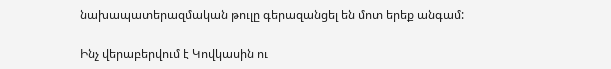նախապատերազմական թուլը գերազանցել են մոտ երեք անգամ:

Ինչ վերաբերվում է Կովկասին ու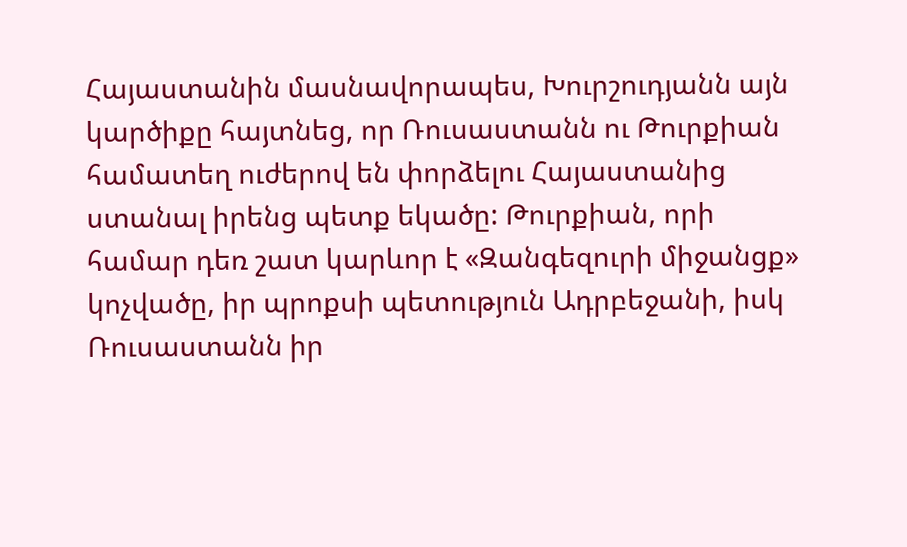Հայաստանին մասնավորապես, Խուրշուդյանն այն կարծիքը հայտնեց, որ Ռուսաստանն ու Թուրքիան համատեղ ուժերով են փորձելու Հայաստանից ստանալ իրենց պետք եկածը: Թուրքիան, որի համար դեռ շատ կարևոր է «Զանգեզուրի միջանցք» կոչվածը, իր պրոքսի պետություն Ադրբեջանի, իսկ Ռուսաստանն իր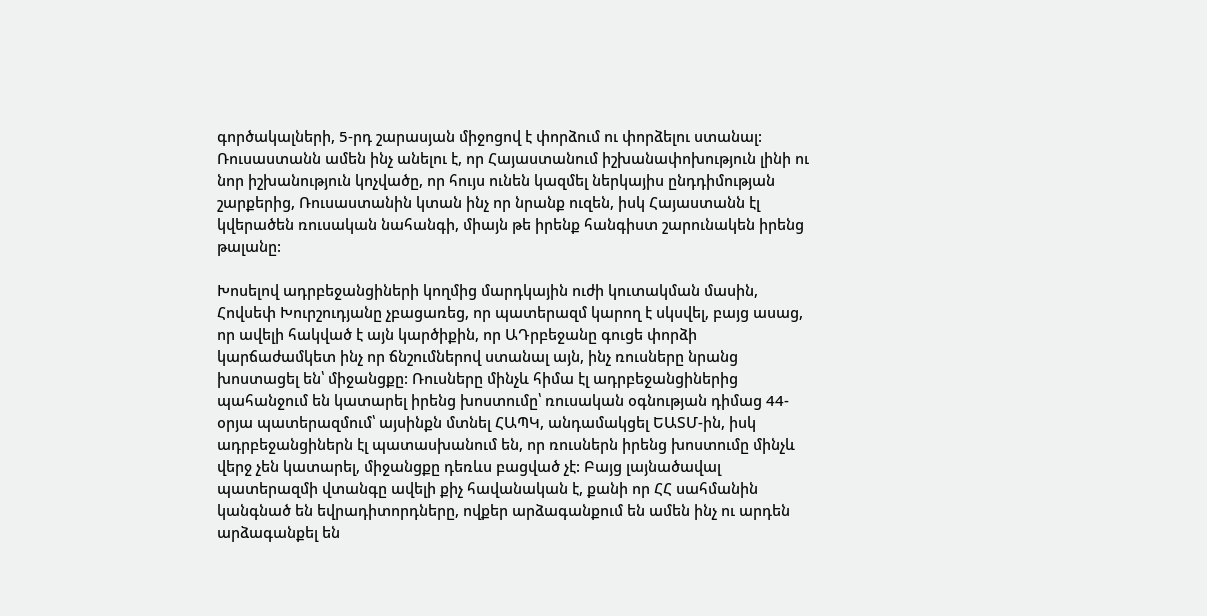գործակալների, 5‑րդ շարասյան միջոցով է փորձում ու փորձելու ստանալ: Ռուսաստանն ամեն ինչ անելու է, որ Հայաստանում իշխանափոխություն լինի ու նոր իշխանություն կոչվածը, որ հույս ունեն կազմել ներկայիս ընդդիմության շարքերից, Ռուսաստանին կտան ինչ որ նրանք ուզեն, իսկ Հայաստանն էլ կվերածեն ռուսական նահանգի, միայն թե իրենք հանգիստ շարունակեն իրենց թալանը:

Խոսելով ադրբեջանցիների կողմից մարդկային ուժի կուտակման մասին, Հովսեփ Խուրշուդյանը չբացառեց, որ պատերազմ կարող է սկսվել, բայց ասաց, որ ավելի հակված է այն կարծիքին, որ ԱԴրբեջանը գուցե փորձի կարճաժամկետ ինչ որ ճնշումներով ստանալ այն, ինչ ռուսները նրանց խոստացել են՝ միջանցքը: Ռուսները մինչև հիմա էլ ադրբեջանցիներից պահանջում են կատարել իրենց խոստումը՝ ռուսական օգնության դիմաց 44-օրյա պատերազմում՝ այսինքն մտնել ՀԱՊԿ, անդամակցել ԵԱՏՄ-ին, իսկ ադրբեջանցիներն էլ պատասխանում են, որ ռուսներն իրենց խոստումը մինչև վերջ չեն կատարել, միջանցքը դեռևս բացված չէ: Բայց լայնածավալ պատերազմի վտանգը ավելի քիչ հավանական է, քանի որ ՀՀ սահմանին կանգնած են եվրադիտորդները, ովքեր արձագանքում են ամեն ինչ ու արդեն արձագանքել են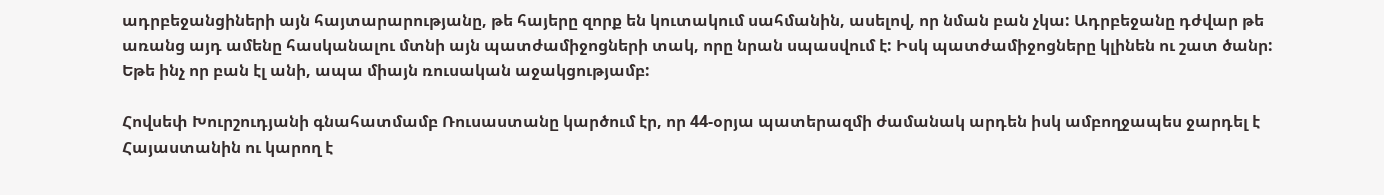ադրբեջանցիների այն հայտարարությանը, թե հայերը զորք են կուտակում սահմանին, ասելով, որ նման բան չկա: Ադրբեջանը դժվար թե առանց այդ ամենը հասկանալու մտնի այն պատժամիջոցների տակ, որը նրան սպասվում է: Իսկ պատժամիջոցները կլինեն ու շատ ծանր: Եթե ինչ որ բան էլ անի, ապա միայն ռուսական աջակցությամբ:

Հովսեփ Խուրշուդյանի գնահատմամբ Ռուսաստանը կարծում էր, որ 44-օրյա պատերազմի ժամանակ արդեն իսկ ամբողջապես ջարդել է Հայաստանին ու կարող է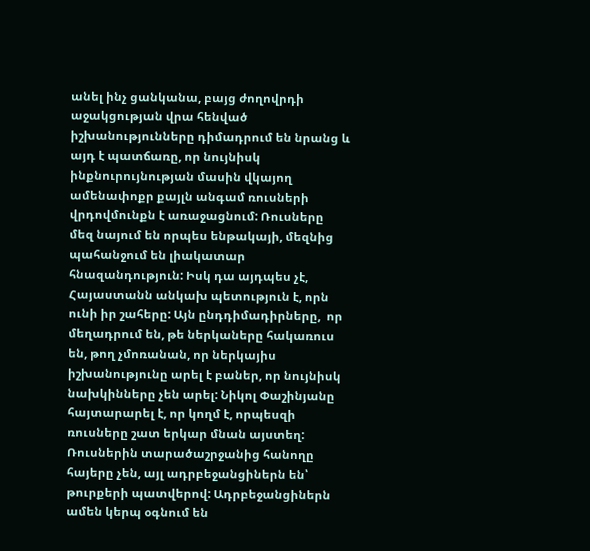անել ինչ ցանկանա, բայց ժողովրդի աջակցության վրա հենված իշխանությունները դիմադրում են նրանց և այդ է պատճառը, որ նույնիսկ ինքնուրույնության մասին վկայող ամենափոքր քայլն անգամ ռուսների վրդովմունքն է առաջացնում: Ռուսները մեզ նայում են որպես ենթակայի, մեզնից պահանջում են լիակատար հնազանդություն: Իսկ դա այդպես չէ, Հայաստանն անկախ պետություն է, որն ունի իր շահերը: Այն ընդդիմադիրները,  որ մեղադրում են, թե ներկաները հակառուս են, թող չմոռանան, որ ներկայիս իշխանությունը արել է բաներ, որ նույնիսկ նախկինները չեն արել: Նիկոլ Փաշինյանը հայտարարել է, որ կողմ է, որպեսզի ռուսները շատ երկար մնան այստեղ: Ռուսներին տարածաշրջանից հանողը հայերը չեն, այլ ադրբեջանցիներն են՝ թուրքերի պատվերով: Ադրբեջանցիներն ամեն կերպ օգնում են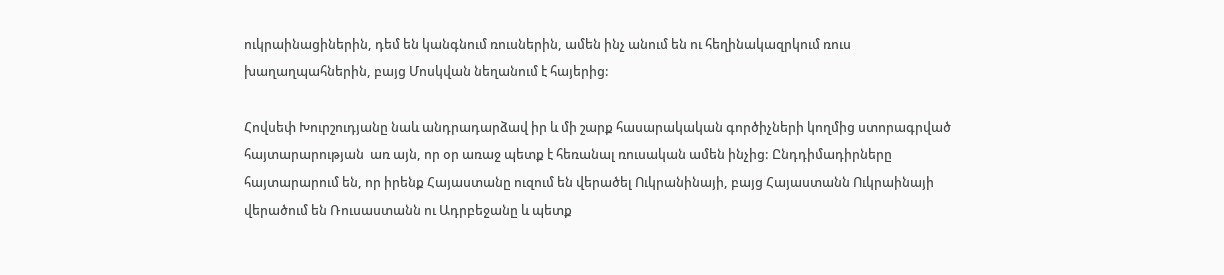ուկրաինացիներին, դեմ են կանգնում ռուսներին, ամեն ինչ անում են ու հեղինակազրկում ռուս խաղաղպահներին, բայց Մոսկվան նեղանում է հայերից:

Հովսեփ Խուրշուդյանը նաև անդրադարձավ իր և մի շարք հասարակական գործիչների կողմից ստորագրված հայտարարության  առ այն, որ օր առաջ պետք է հեռանալ ռուսական ամեն ինչից: Ընդդիմադիրները հայտարարում են, որ իրենք Հայաստանը ուզում են վերածել Ուկրանինայի, բայց Հայաստանն Ուկրաինայի վերածում են Ռուսաստանն ու Ադրբեջանը և պետք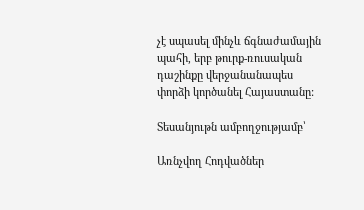չէ սպասել մինչև ճգնաժամային պահի, երբ թուրք-ռուսական դաշինքը վերջանանապես փորձի կործանել Հայաստանը:

Տեսանյութն ամբողջությամբ՝

Առնչվող Հոդվածներ